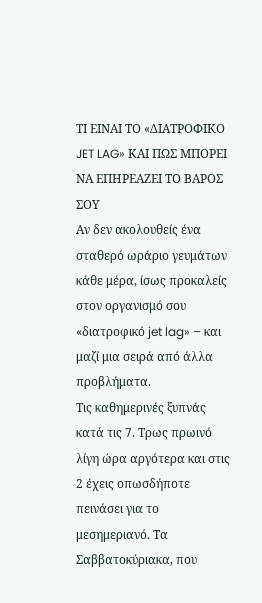ΤΙ ΕΙΝΑΙ ΤΟ «ΔΙΑΤΡΟΦΙΚΟ JET LAG» ΚΑΙ ΠΩΣ ΜΠΟΡΕΙ ΝΑ ΕΠΗΡΕΑΖΕΙ ΤΟ ΒΑΡΟΣ ΣΟΥ
Αν δεν ακολουθείς ένα σταθερό ωράριο γευμάτων κάθε μέρα, ίσως προκαλείς στον οργανισμό σου «διατροφικό jet lag» – και μαζί μια σειρά από άλλα προβλήματα.
Τις καθημερινές ξυπνάς κατά τις 7. Τρως πρωινό λίγη ώρα αργότερα και στις 2 έχεις οπωσδήποτε πεινάσει για το μεσημεριανό. Τα Σαββατοκύριακα, που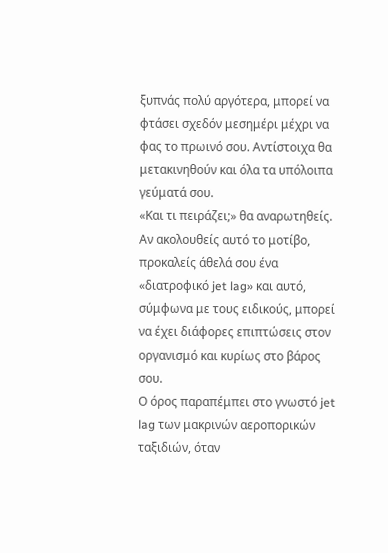ξυπνάς πολύ αργότερα, μπορεί να φτάσει σχεδόν μεσημέρι μέχρι να φας το πρωινό σου. Αντίστοιχα θα μετακινηθούν και όλα τα υπόλοιπα γεύματά σου.
«Και τι πειράζει;» θα αναρωτηθείς. Αν ακολουθείς αυτό το μοτίβο, προκαλείς άθελά σου ένα «διατροφικό jet lag» και αυτό, σύμφωνα με τους ειδικούς, μπορεί να έχει διάφορες επιπτώσεις στον οργανισμό και κυρίως στο βάρος σου.
Ο όρος παραπέμπει στο γνωστό jet lag των μακρινών αεροπορικών ταξιδιών, όταν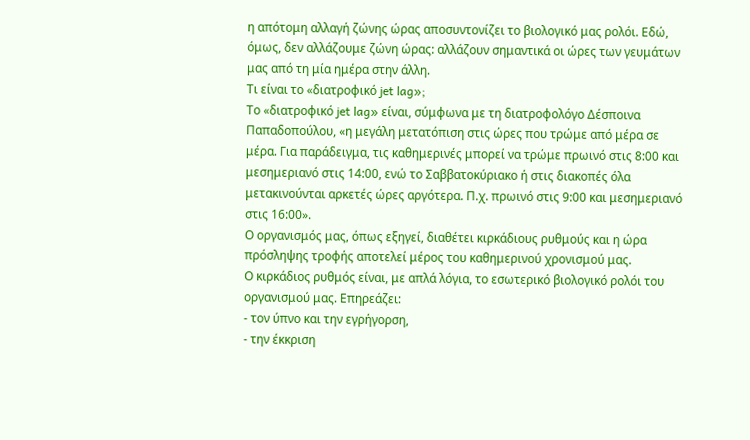η απότομη αλλαγή ζώνης ώρας αποσυντονίζει το βιολογικό μας ρολόι. Εδώ, όμως, δεν αλλάζουμε ζώνη ώρας: αλλάζουν σημαντικά οι ώρες των γευμάτων μας από τη μία ημέρα στην άλλη.
Τι είναι το «διατροφικό jet lag»;
Το «διατροφικό jet lag» είναι, σύμφωνα με τη διατροφολόγο Δέσποινα Παπαδοπούλου, «η μεγάλη μετατόπιση στις ώρες που τρώμε από μέρα σε μέρα. Για παράδειγμα, τις καθημερινές μπορεί να τρώμε πρωινό στις 8:00 και μεσημεριανό στις 14:00, ενώ το Σαββατοκύριακο ή στις διακοπές όλα μετακινούνται αρκετές ώρες αργότερα. Π.χ. πρωινό στις 9:00 και μεσημεριανό στις 16:00».
Ο οργανισμός μας, όπως εξηγεί, διαθέτει κιρκάδιους ρυθμούς και η ώρα πρόσληψης τροφής αποτελεί μέρος του καθημερινού χρονισμού μας.
Ο κιρκάδιος ρυθμός είναι, με απλά λόγια, το εσωτερικό βιολογικό ρολόι του οργανισμού μας. Επηρεάζει:
- τον ύπνο και την εγρήγορση,
- την έκκριση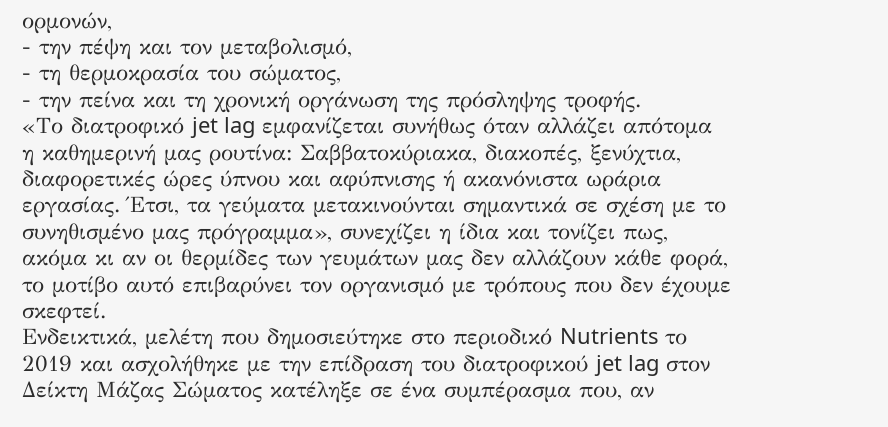ορμονών,
- την πέψη και τον μεταβολισμό,
- τη θερμοκρασία του σώματος,
- την πείνα και τη χρονική οργάνωση της πρόσληψης τροφής.
«Το διατροφικό jet lag εμφανίζεται συνήθως όταν αλλάζει απότομα η καθημερινή μας ρουτίνα: Σαββατοκύριακα, διακοπές, ξενύχτια, διαφορετικές ώρες ύπνου και αφύπνισης ή ακανόνιστα ωράρια εργασίας. Έτσι, τα γεύματα μετακινούνται σημαντικά σε σχέση με το συνηθισμένο μας πρόγραμμα», συνεχίζει η ίδια και τονίζει πως, ακόμα κι αν οι θερμίδες των γευμάτων μας δεν αλλάζουν κάθε φορά, το μοτίβο αυτό επιβαρύνει τον οργανισμό με τρόπους που δεν έχουμε σκεφτεί.
Ενδεικτικά, μελέτη που δημοσιεύτηκε στο περιοδικό Nutrients το 2019 και ασχολήθηκε με την επίδραση του διατροφικού jet lag στον Δείκτη Μάζας Σώματος κατέληξε σε ένα συμπέρασμα που, αν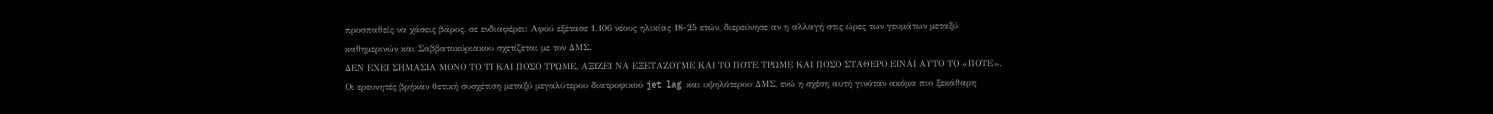προσπαθείς να χάσεις βάρος, σε ενδιαφέρει: Αφού εξέτασε 1.106 νέους ηλικίας 18-25 ετών, διερεύνησε αν η αλλαγή στις ώρες των γευμάτων μεταξύ καθημερινών και Σαββατοκύριακου σχετίζεται με τον ΔΜΣ.
ΔΕΝ ΕΧΕΙ ΣΗΜΑΣΙΑ ΜΟΝΟ ΤΟ ΤΙ ΚΑΙ ΠΟΣΟ ΤΡΩΜΕ, ΑΞΙΖΕΙ ΝΑ ΕΞΕΤΑΖΟΥΜΕ ΚΑΙ ΤΟ ΠΟΤΕ ΤΡΩΜΕ ΚΑΙ ΠΟΣΟ ΣΤΑΘΕΡΟ ΕΙΝΑΙ ΑΥΤΟ ΤΟ «ΠΟΤΕ».
Οι ερευνητές βρήκαν θετική συσχέτιση μεταξύ μεγαλύτερου διατροφικού jet lag και υψηλότερου ΔΜΣ, ενώ η σχέση αυτή γινόταν ακόμα πιο ξεκάθαρη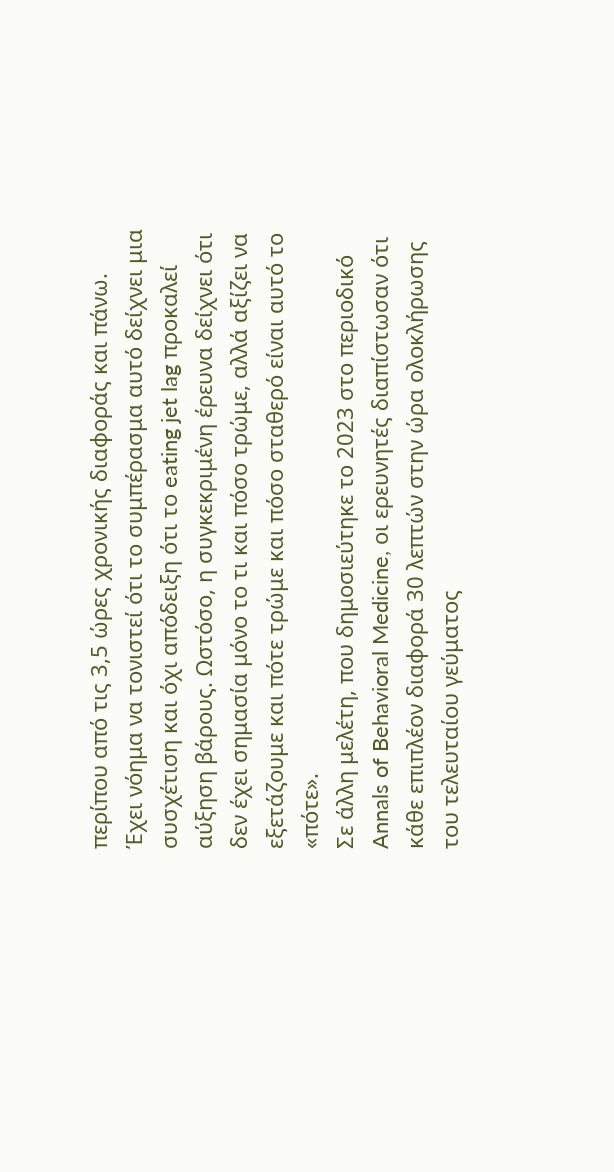περίπου από τις 3,5 ώρες χρονικής διαφοράς και πάνω.
Έχει νόημα να τονιστεί ότι το συμπέρασμα αυτό δείχνει μια συσχέτιση και όχι απόδειξη ότι το eating jet lag προκαλεί αύξηση βάρους. Ωστόσο, η συγκεκριμένη έρευνα δείχνει ότι δεν έχει σημασία μόνο το τι και πόσο τρώμε, αλλά αξίζει να εξετάζουμε και πότε τρώμε και πόσο σταθερό είναι αυτό το «πότε».
Σε άλλη μελέτη, που δημοσιεύτηκε το 2023 στο περιοδικό Annals of Behavioral Medicine, οι ερευνητές διαπίστωσαν ότι κάθε επιπλέον διαφορά 30 λεπτών στην ώρα ολοκλήρωσης του τελευταίου γεύματος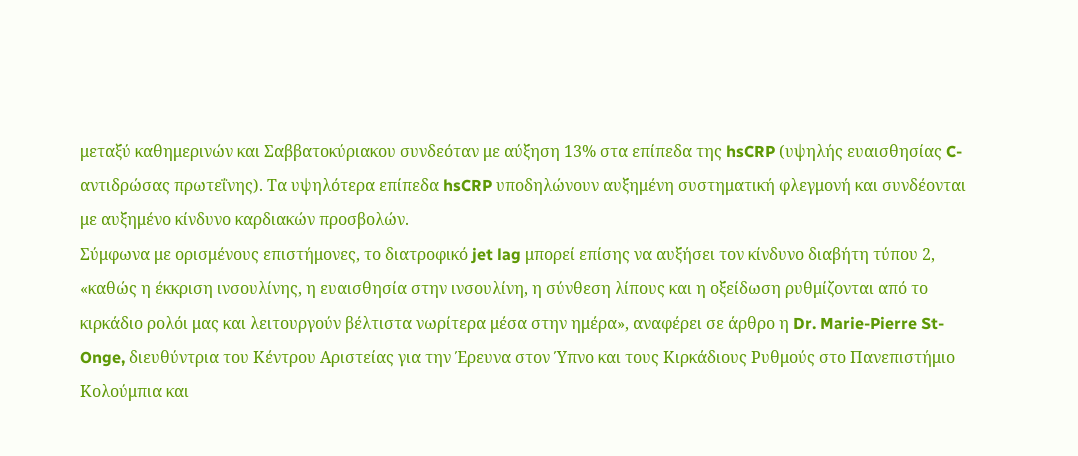μεταξύ καθημερινών και Σαββατοκύριακου συνδεόταν με αύξηση 13% στα επίπεδα της hsCRP (υψηλής ευαισθησίας C-αντιδρώσας πρωτεΐνης). Τα υψηλότερα επίπεδα hsCRP υποδηλώνουν αυξημένη συστηματική φλεγμονή και συνδέονται με αυξημένο κίνδυνο καρδιακών προσβολών.
Σύμφωνα με ορισμένους επιστήμονες, το διατροφικό jet lag μπορεί επίσης να αυξήσει τον κίνδυνο διαβήτη τύπου 2, «καθώς η έκκριση ινσουλίνης, η ευαισθησία στην ινσουλίνη, η σύνθεση λίπους και η οξείδωση ρυθμίζονται από το κιρκάδιο ρολόι μας και λειτουργούν βέλτιστα νωρίτερα μέσα στην ημέρα», αναφέρει σε άρθρο η Dr. Marie-Pierre St-Onge, διευθύντρια του Κέντρου Αριστείας για την Έρευνα στον Ύπνο και τους Κιρκάδιους Ρυθμούς στο Πανεπιστήμιο Κολούμπια και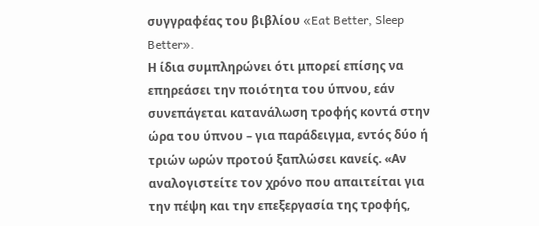συγγραφέας του βιβλίου «Eat Better, Sleep Better».
Η ίδια συμπληρώνει ότι μπορεί επίσης να επηρεάσει την ποιότητα του ύπνου, εάν συνεπάγεται κατανάλωση τροφής κοντά στην ώρα του ύπνου – για παράδειγμα, εντός δύο ή τριών ωρών προτού ξαπλώσει κανείς. «Αν αναλογιστείτε τον χρόνο που απαιτείται για την πέψη και την επεξεργασία της τροφής,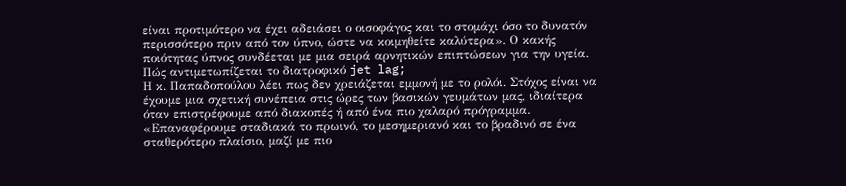είναι προτιμότερο να έχει αδειάσει ο οισοφάγος και το στομάχι όσο το δυνατόν περισσότερο πριν από τον ύπνο, ώστε να κοιμηθείτε καλύτερα». Ο κακής ποιότητας ύπνος συνδέεται με μια σειρά αρνητικών επιπτώσεων για την υγεία.
Πώς αντιμετωπίζεται το διατροφικό jet lag;
Η κ. Παπαδοπούλου λέει πως δεν χρειάζεται εμμονή με το ρολόι. Στόχος είναι να έχουμε μια σχετική συνέπεια στις ώρες των βασικών γευμάτων μας, ιδιαίτερα όταν επιστρέφουμε από διακοπές ή από ένα πιο χαλαρό πρόγραμμα. «Επαναφέρουμε σταδιακά το πρωινό, το μεσημεριανό και το βραδινό σε ένα σταθερότερο πλαίσιο, μαζί με πιο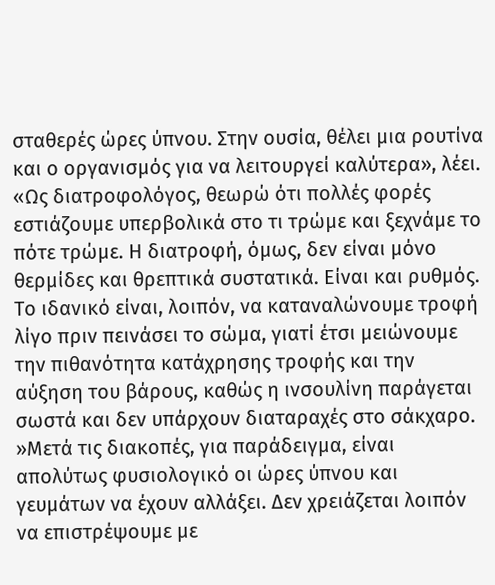σταθερές ώρες ύπνου. Στην ουσία, θέλει μια ρουτίνα και ο οργανισμός για να λειτουργεί καλύτερα», λέει.
«Ως διατροφολόγος, θεωρώ ότι πολλές φορές εστιάζουμε υπερβολικά στο τι τρώμε και ξεχνάμε το πότε τρώμε. Η διατροφή, όμως, δεν είναι μόνο θερμίδες και θρεπτικά συστατικά. Είναι και ρυθμός. Το ιδανικό είναι, λοιπόν, να καταναλώνουμε τροφή λίγο πριν πεινάσει το σώμα, γιατί έτσι μειώνουμε την πιθανότητα κατάχρησης τροφής και την αύξηση του βάρους, καθώς η ινσουλίνη παράγεται σωστά και δεν υπάρχουν διαταραχές στο σάκχαρο.
»Μετά τις διακοπές, για παράδειγμα, είναι απολύτως φυσιολογικό οι ώρες ύπνου και γευμάτων να έχουν αλλάξει. Δεν χρειάζεται λοιπόν να επιστρέψουμε με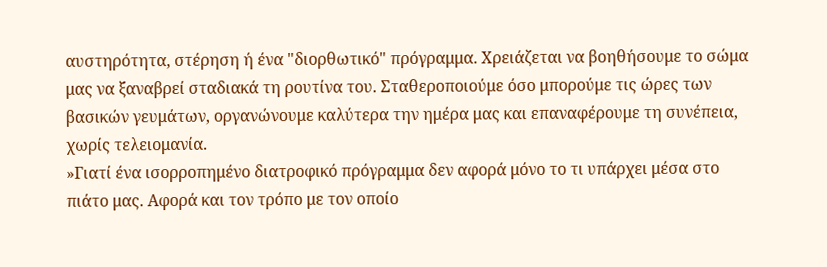αυστηρότητα, στέρηση ή ένα "διορθωτικό" πρόγραμμα. Χρειάζεται να βοηθήσουμε το σώμα μας να ξαναβρεί σταδιακά τη ρουτίνα του. Σταθεροποιούμε όσο μπορούμε τις ώρες των βασικών γευμάτων, οργανώνουμε καλύτερα την ημέρα μας και επαναφέρουμε τη συνέπεια, χωρίς τελειομανία.
»Γιατί ένα ισορροπημένο διατροφικό πρόγραμμα δεν αφορά μόνο το τι υπάρχει μέσα στο πιάτο μας. Αφορά και τον τρόπο με τον οποίο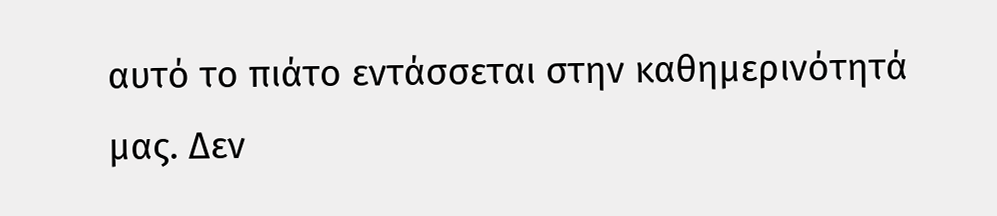αυτό το πιάτο εντάσσεται στην καθημερινότητά μας. Δεν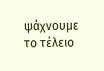ψάχνουμε το τέλειο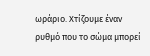ωράριο. Χτίζουμε έναν ρυθμό που το σώμα μπορεί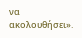να ακολουθήσει».